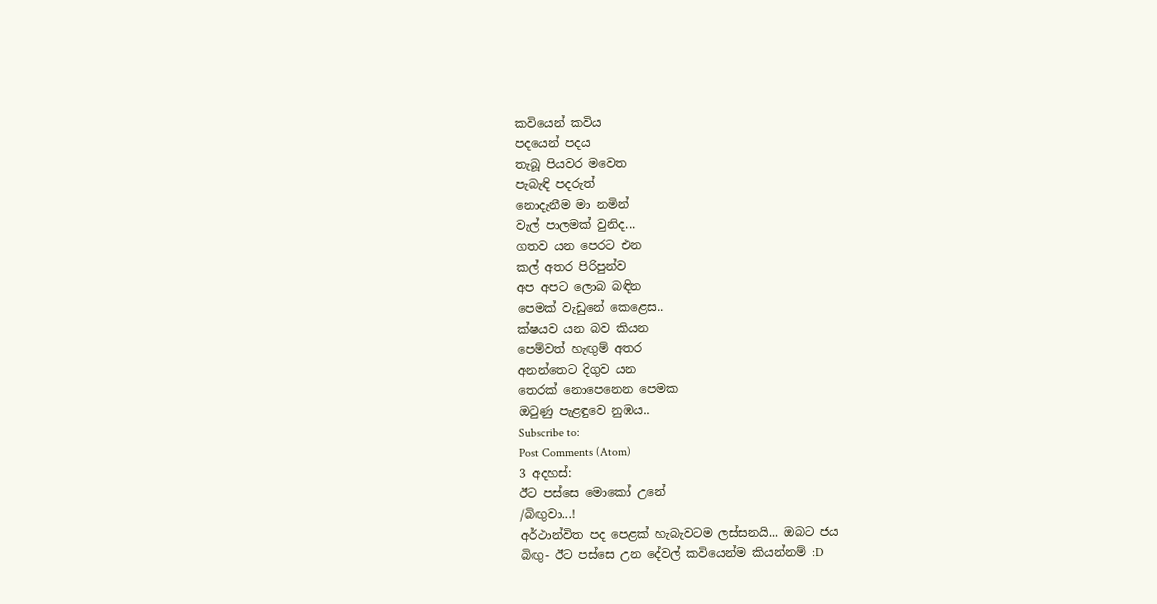කවියෙන් කවිය
පදයෙන් පදය
තැබූ පියවර මවෙත
පැබැඳි පදරුත්
නොදැනීම මා නමින්
වැල් පාලමක් වුනිද...
ගතව යන පෙරට එන
කල් අතර පිරිපුන්ව
අප අපට ලොබ බඳින
පෙමක් වැඩුනේ කෙළෙස..
ක්ෂයව යන බව කියන
පෙම්වත් හැඟුම් අතර
අනන්තෙට දිගුව යන
තෙරක් නොපෙනෙන පෙමක
ඔටුණු පැළඳුවෙ නුඹය..
Subscribe to:
Post Comments (Atom)
3 අදහස්:
ඊට පස්සෙ මොකෝ උනේ
/බිඟුවා...!
අර්ථාන්විත පද පෙළක් හැබැවටම ලස්සනයි... ඔබට ජය
බිඟු- ඊට පස්සෙ උන දේවල් කවියෙන්ම කියන්නම් :D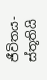ජීවිතය- ස්තූතියි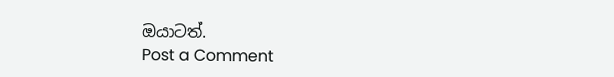ඔයාටත්.
Post a Comment